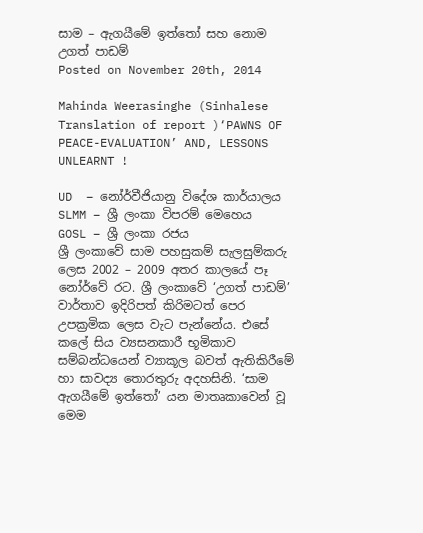සාම – ඇගයීමේ ඉත්තෝ සහ නොම උගත් පාඩම්
Posted on November 20th, 2014

Mahinda Weerasinghe (Sinhalese Translation of report )‘PAWNS OF PEACE-EVALUATION’ AND, LESSONS UNLEARNT !

UD  – නෝර්වීජියානු විදේශ කාර්යාලය
SLMM – ශ්‍රී ලංකා විපරම් මෙහෙය
GOSL – ශ්‍රී ලංකා රජය
ශ්‍රී ලංකාවේ සාම පහසුකම් සැලසුම්කරු ලෙස 2002 – 2009 අතර කාලයේ පෑ නෝර්වේ රට. ශ්‍රී ලංකාවේ ‘උගත් පාඩම්’ වාර්තාව ඉදිරිපත් කිරිමටත් පෙර උපක්‍රමික ලෙස වැට පැන්නේය. එසේ කලේ සිය ව්‍යසනකාරී භූමිකාව සම්බන්ධයෙන් ව්‍යාකූල බවත් ඇතිකිරීමේ හා සාවද්‍ය තොරතුරු අදහසිනි. ‘සාම ඇගයීමේ ඉත්තෝ’ යන මාතෘකාවෙන් වූ මෙම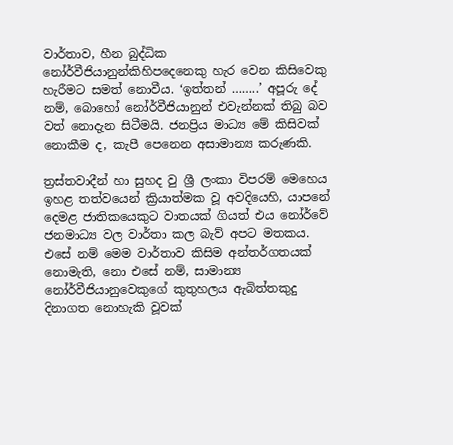වාර්තාව, හීන බුද්ධික නෝර්වීජියානුන්කිහිපදෙනෙකු හැර වෙන කිසිවෙකු හැරීමට සමත් නොවීය. ‘ඉත්තන් ……..’ අපූරු දේ නම්, බොහෝ නෝර්වීජියානුන් එවැන්නක් තිබු බව වත් නොදැන සිටීමයි. ජනප්‍රිය මාධ්‍ය මේ කිසිවක් නොකීම ද, කැපී පෙනෙන අසාමාන්‍ය කරුණකි.

ත්‍රස්තවාදීන් හා සුහද වු ශ්‍රී ලංකා විපරම් මෙහෙය ඉහළ තත්වයෙන් ක්‍රියාත්මක වූ අවදියෙහි, යාපනේ දෙමළ ජාතිකයෙකුට වාතයක් ගියත් එය නෝර්වේ ජනමාධ්‍ය වල වාර්තා කල බැව් අපට මතකය. එසේ නම් මෙම වාර්තාව කිසිම අන්තර්ගතයක් නොමැති, නො එසේ නම්, සාමාන්‍ය නෝර්වීජියානුවෙකුගේ කුතුහලය ඇබිත්තකුදු දිනාගත නොහැකි වූවක්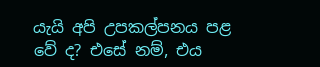යැයි අපි උපකල්පනය පළ වේ ද? එසේ නම්, එය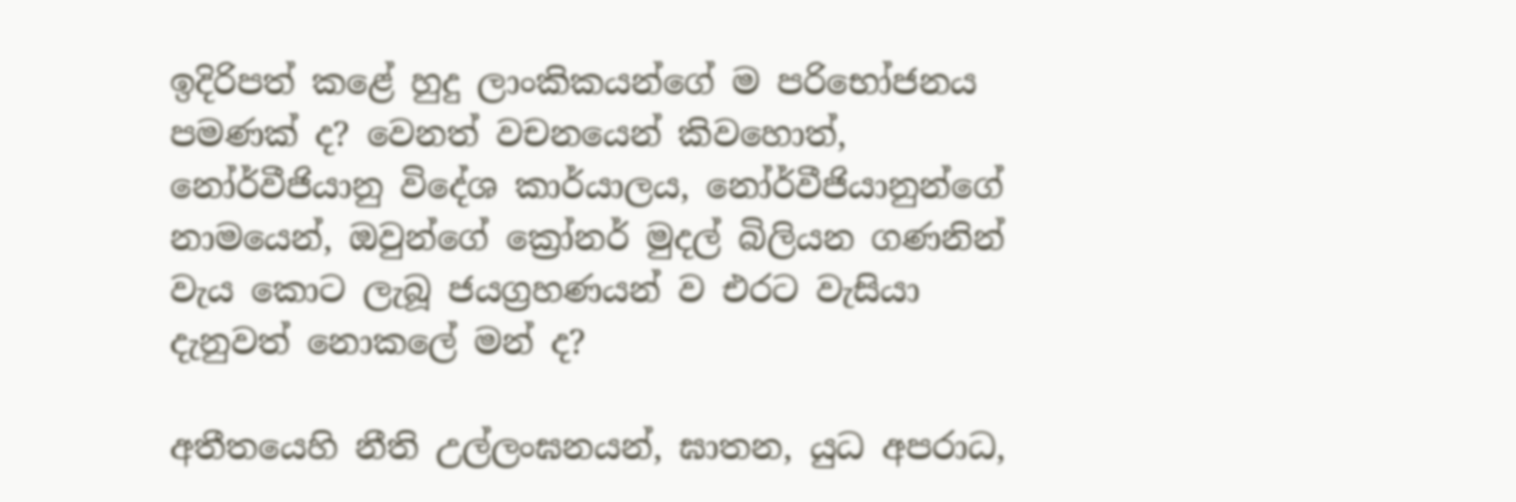ඉදිරිපත් කළේ හුදු ලාංකිකයන්ගේ ම පරිභෝජනය පමණක් ද? වෙනත් වචනයෙන් කිවහොත්, නෝර්වීජියානු විදේශ කාර්යාලය, නෝර්වීජියානුන්ගේ නාමයෙන්, ඔවුන්ගේ ක්‍රෝනර් මුදල් බිලියන ගණනින් වැය කොට ලැබූ ජයග්‍රහණයන් ව එරට වැසියා දැනුවත් නොකලේ මන් ද?

අතීතයෙහි නීති උල්ලංඝනයන්, ඝාතන, යුධ අපරාධ,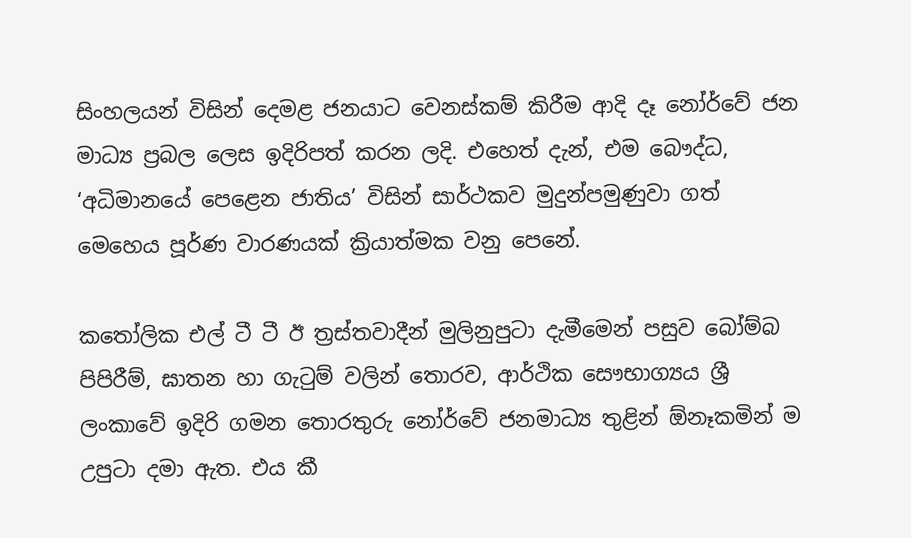සිංහලයන් විසින් දෙමළ ජනයාට වෙනස්කම් කිරීම ආදි දෑ නෝර්වේ ජන මාධ්‍ය ප්‍රබල ලෙස ඉදිරිපත් කරන ලදි. එහෙත් දැන්, එම බෞද්ධ, ‘අධිමානයේ පෙළෙන ජාතිය’ විසින් සාර්ථකව මුදුන්පමුණුවා ගත් මෙහෙය පූර්ණ වාරණයක් ක්‍රියාත්මක වනු පෙනේ.

කතෝලික එල් ටී ටී ඊ ත්‍රස්තවාදීන් මුලිනුපුටා දැමීමෙන් පසුව බෝම්බ පිපිරීම්, ඝාතන හා ගැටුම් වලින් තොරව, ආර්ථික සෞභාග්‍යය ශ්‍රී ලංකාවේ ඉදිරි ගමන තොරතුරු නෝර්වේ ජනමාධ්‍ය තුළින් ඕනෑකමින් ම උපුටා දමා ඇත. එය කී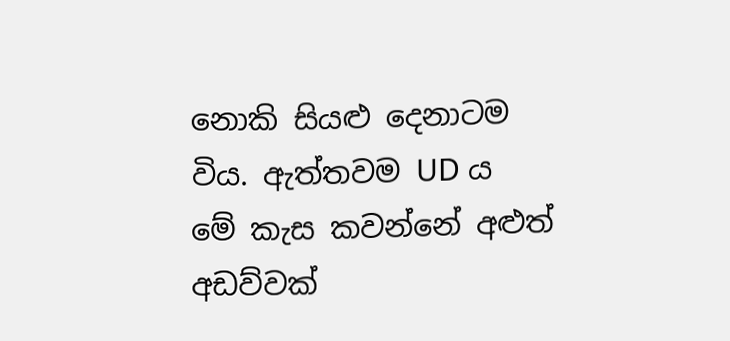නොකි සියළු දෙනාටම විය. ඇත්තවම UD ය මේ කැස කවන්නේ අළුත් අඩව්වක්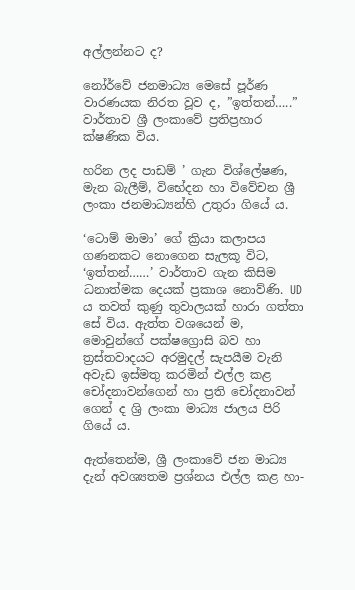අල්ලන්නට ද?

නෝර්වේ ජනමාධ්‍ය මෙසේ පූර්ණ වාරණයක නිරත වූව ද, ”ඉත්තන්…..” වාර්තාව ශ්‍රී ලංකාවේ ප්‍රතිප්‍රහාර ක්ෂණික විය.

හරින ලද පාඩම් ’ ගැන විශ්ලේෂණ, මැන බැලීම්, විභේදන හා විවේචන ශ්‍රී ලංකා ජනමාධ්‍යන්හි උතුරා ගියේ ය.

‘ටොම් මාමා’ ගේ ක්‍රියා කලාපය ගණනකට නොගෙන සැලකූ විට, ‘ඉත්තන්……’ වාර්තාව ගැන කිසිම ධනාත්මක දෙයක් ප්‍රකාශ නොව්ණි. UD ය තවත් කුණු තුවාලයක් හාරා ගත්තා සේ විය. ඇත්ත වශයෙන් ම, මොවුන්ගේ පක්ෂග්‍රොසි බව හා ත්‍රස්තවාදයට අරමුදල් සැපයීම වැනි අවැඩ ඉස්මතු කරමින් එල්ල කළ චෝදනාවන්ගෙන් හා ප්‍රති චෝදනාවන් ගෙන් ද ශ්‍රි ලංකා මාධ්‍ය ජාලය පිරි ගියේ ය.

ඇත්තෙන්ම, ශ්‍රී ලංකාවේ ජන මාධ්‍ය දැන් අවශ්‍යතම ප්‍රශ්නය එල්ල කළ හා-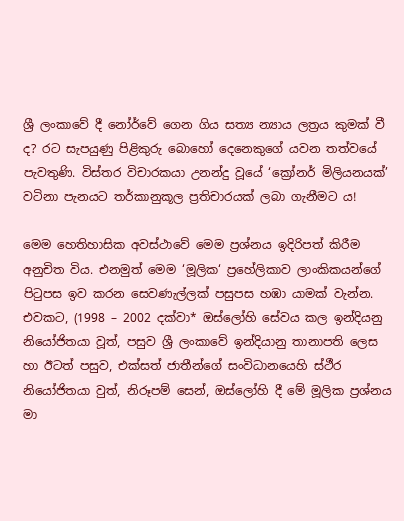ශ්‍රී ලංකාවේ දී නෝර්වේ ගෙන ගිය සත්‍ය න්‍යාය ලත්‍රය කුමක් වී ද? රට සැපයුණු පිළිකුරු බොහෝ දෙනෙකුගේ යවන තත්වයේ පැවතුණි. විස්තර විචාරකයා උනන්දු වූයේ ‘ක්‍රෝනර් මිලියනයක්’ වටිනා පැනයට තර්කානුකූල ප්‍රතිචාරයක් ලබා ගැනීමට ය!

මෙම හෙතිහාසික අවස්ථාවේ මෙම ප්‍රශ්නය ඉදිරිපත් කිරීම අනුචිත විය. එනමුත් මෙම ‘මූලික‘ ප්‍රහේලිකාව ලාංකිකයන්ගේ පිටුපස ඉව කරන සෙවණැල්ලක් පසුපස හඹා යාමක් වැන්න. එවකට, (1998 – 2002 දක්වා* ඔස්ලෝහි සේවය කල ඉන්දියනු නියෝජිතයා වූත්, පසුව ශ්‍රී ලංකාවේ ඉන්දියානු තානාපති ලෙස හා ඊටත් පසුව, එක්සත් ජාතීන්ගේ සංවිධානයෙහි ස්ථීර නියෝජිතයා වුත්, නිරූපම් සෙන්, ඔස්ලෝහි දී මේ මූලික ප්‍රශ්නය මා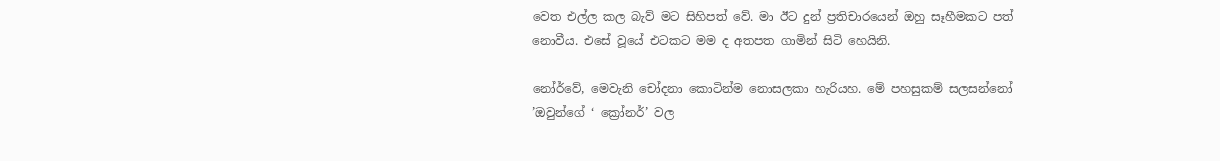වෙත එල්ල කල බැව් මට සිහිපත් වේ. මා ඊට දුන් ප්‍රතිචාරයෙන් ඔහු සෑහීමකට පත් නොවීය. එසේ වූයේ එටකට මම ද අතපත ගාමින් සිටි හෙයිනි.

නෝර්වේ, මෙවැනි චෝදනා කොටින්ම නොසලකා හැරියහ. මේ පහසුකම් සලසන්නෝ ’ඔවුන්ගේ ‘ ක්‍රෝනර්’ වල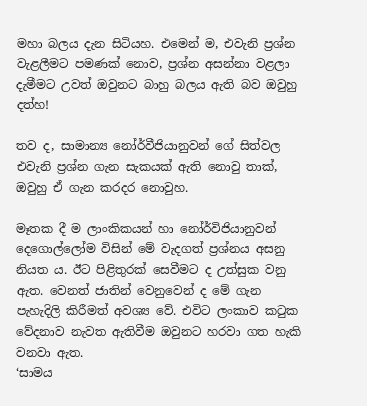මහා බලය දැන සිටියහ. එමෙන් ම, එවැනි ප්‍රශ්න වැළලීමට පමණක් නොව, ප්‍රශ්න අසන්නා වළලා දැමීමට උවත් ඔවුනට බාහු බලය ඇති බව ඔවුහු දත්හ!

තව ද, සාමාන්‍ය නෝර්වීජියානුවන් ගේ සිත්වල එවැනි ප්‍රශ්න ගැන සැකයක් ඇති නොවු තාක්, ඔවුහු ඒ ගැන කරදර නොවුහ.

මෑතක දී ම ලාංකිකයන් හා නෝර්විජියානුවන් දෙගොල්ලෝම විසින් මේ වැදගත් ප්‍රශ්නය අසනු නියත ය. ඊට පිළිතුරක් සෙවීමට ද උත්සුක වනු ඇත. වෙනත් ජාතින් වෙනුවෙන් ද මේ ගැන පැහැදිලි කිරීමත් අවශ්‍ය වේ. එවිට ලංකාව කටුක වේදනාව නැවත ඇතිවීම ඔවුනට හරවා ගත හැකි වනවා ඇත.
‘සාමය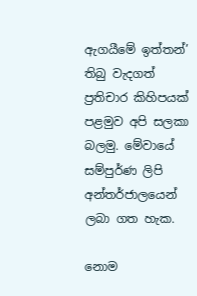ඇගයීමේ ඉත්තන්’ තිබු වැදගත් ප්‍රතිචාර කිහිපයක් පළමුව අපි සලකා බලමු. මේවායේ සම්පුර්ණ ලිපි අන්තර්ජාලයෙන් ලබා ගත හැක.

නොම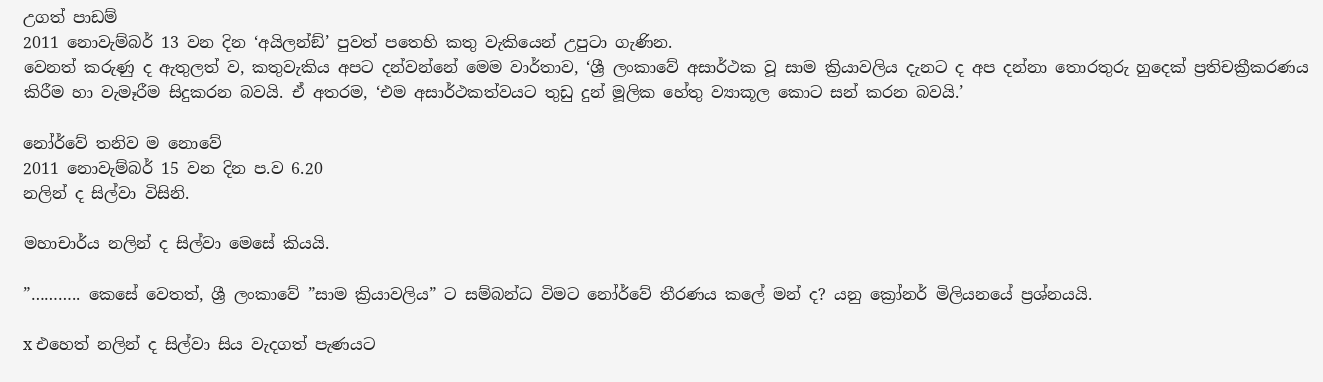උගත් පාඩම්
2011 නොවැම්බර් 13 වන දින ‘අයිලන්ඞ්’ පුවත් පතෙහි කතු වැකියෙන් උපුටා ගැණින.
වෙනත් කරුණු ද ඇතුලත් ව, කතුවැකිය අපට දන්වන්නේ මෙම වාර්තාව, ‘ශ්‍රී ලංකාවේ අසාර්ථක වූ සාම ක්‍රියාවලිය දැනට ද අප දන්නා තොරතුරු හුදෙක් ප්‍රතිචක්‍රීකරණය කිරීම හා වැමෑරීම සිදුකරන බවයි. ඒ අතරම, ‘එම අසාර්ථකත්වයට තුඩු දුන් මූලික හේතු ව්‍යාකූල කොට සන් කරන බවයි.’

නෝර්වේ තනිව ම නොවේ
2011 නොවැම්බර් 15 වන දින ප.ව 6.20
නලින් ද සිල්වා විසිනි.

මහාචාර්ය නලින් ද සිල්වා මෙසේ කියයි.

”……….. කෙසේ වෙතත්, ශ්‍රී ලංකාවේ ”සාම ක්‍රියාවලිය” ට සම්බන්ධ විමට නෝර්වේ තීරණය කලේ මන් ද? යනු ක්‍රෝනර් මිලියනයේ ප්‍රශ්නයයි.

x එහෙත් නලින් ද සිල්වා සිය වැදගත් පැණයට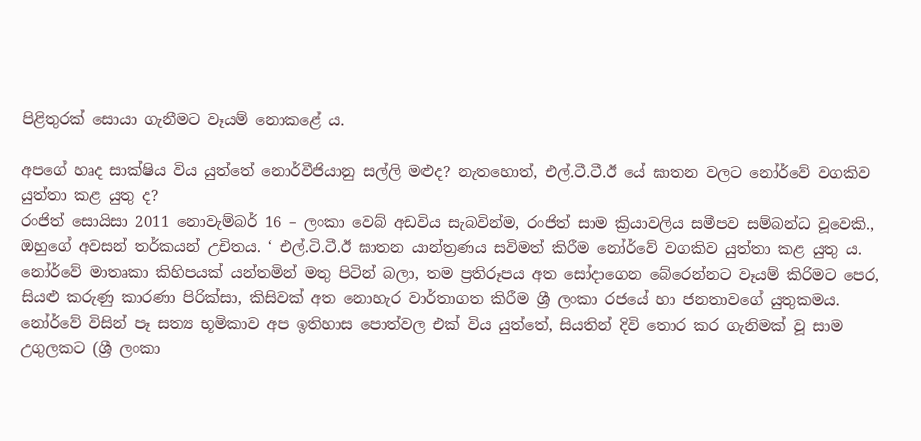පිළිතුරක් සොයා ගැනීමට වෑයම් නොකළේ ය.

අපගේ හෘද සාක්ෂිය විය යුත්තේ නොර්වීජියානු සල්ලි මළුද? නැතහොත්, එල්.ටී.ටී.ඊ යේ ඝාතන වලට නෝර්වේ වගකිව යුත්තා කළ යුතු ද?
රංජිත් සොයිසා 2011 නොවැම්බර් 16 – ලංකා වෙබ් අඩවිය සැබවින්ම, රංජිත් සාම ක්‍රියාවලිය සමීපව සම්බන්ධ වූවෙකි., ඔහුගේ අවසන් තර්කයන් උචිතය. ‘ එල්.ටි.ටී.ඊ ඝාතන යාන්ත්‍රණය සවිමත් කිරීම නෝර්වේ වගකිව යුත්තා කළ යුතු ය. නෝර්වේ මාතෘකා කිහිපයක් යන්තමින් මතු පිටින් බලා, තම ප්‍රතිරූපය අත සෝදාගෙන බේරෙන්නට වෑයම් කිරිමට පෙර, සියළු කරුණු කාරණා පිරික්සා, කිසිවක් අත නොහැර වාර්තාගත කිරීම ශ්‍රී ලංකා රජයේ හා ජනතාවගේ යුතුකමය. නෝර්වේ විසින් පෑ සත්‍ය භූමිකාව අප ඉතිහාස පොත්වල එක් විය යුත්තේ, සියතින් දිවි තොර කර ගැනිමක් වූ සාම උගුලකට (ශ්‍රී ලංකා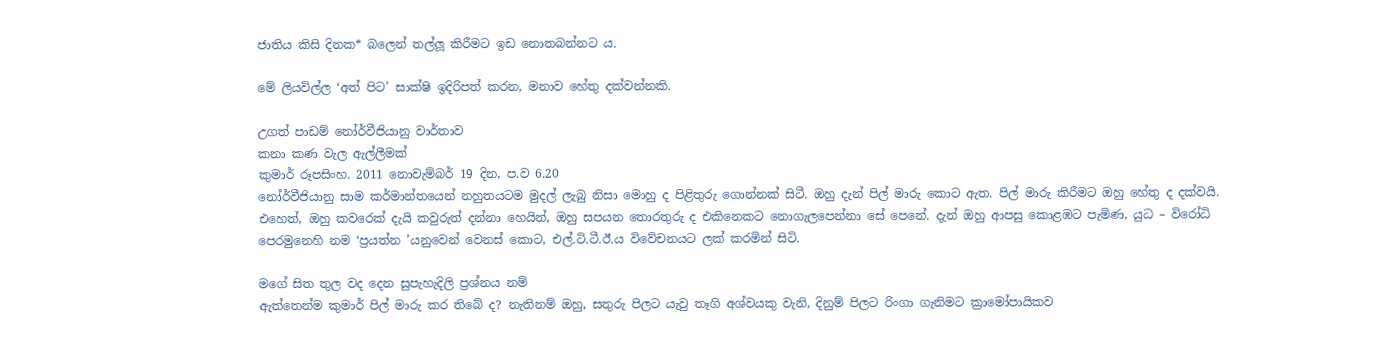ජාතිය කිසි දිනක* බලෙන් තල්ලූ කිරීමට ඉඩ නොතබන්නට ය.

මේ ලියවිල්ල ‘අත් පිට’ සාක්ෂි ඉදිරිපත් කරන, මනාව හේතු දක්වන්නකි.

උගත් පාඩම් නෝර්වීජියානු වාර්තාව
කනා කණ වැල ඇල්ලීමක්
කුමාර් රූපසිංහ. 2011 නොවැම්බර් 19 දින, ප.ව 6.20
නෝර්වීජියානු සාම කර්මාන්තයෙන් නහුතයටම මුදල් ලැබු නිසා මොහු ද පිළිතුරු ගොන්නක් සිටී. ඔහු දැන් පිල් මාරු කොට ඇත. පිල් මාරු කිරීමට ඔහු හේතු ද දක්වයි. එහෙත්, ඔහු කවරෙක් දැයි කවුරුත් දන්නා හෙයින්, ඔහු සපයන තොරතුරු ද එකිනෙකට නොගැලපෙන්නා සේ පෙනේ. දැන් ඔහු ආපසු කොළඹට පැමිණ, යුධ – විරෝධි පෙරමුනෙහි නම ‘ප්‍රයත්න ’යනුවෙන් වෙනස් කොට, එල්.ටි.ටී.ඊ.ය විවේචනයට ලක් කරමින් සිටි.

මගේ සිත තුල වද දෙන සුපැහැදිලි ප්‍රශ්නය නම්
ඇත්තෙන්ම කුමාර් පිල් මාරු කර තිබේ ද? නැතිනම් ඔහු, සතුරු පිලට යැවු තෑගි අශ්වයකු වැනි, දිනුම් පිලට රිංගා ගැනිමට ක්‍රාමෝපායිකව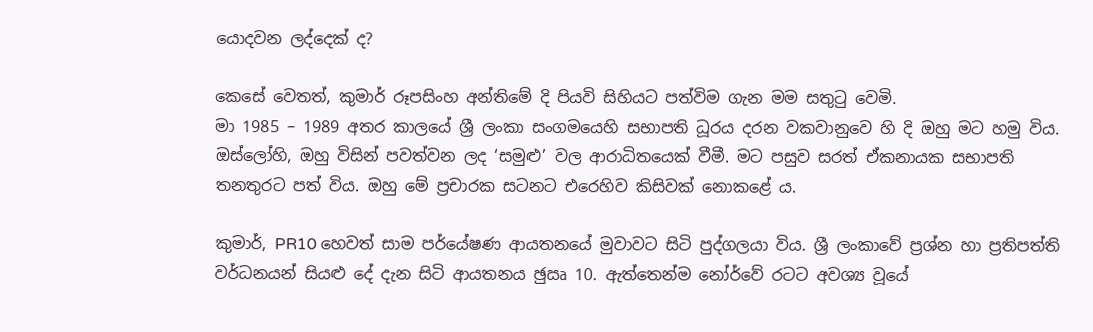යොදවන ලද්දෙක් ද?

කෙසේ වෙතත්, කුමාර් රූපසිංහ අන්තිමේ දි පියවි සිහියට පත්විම ගැන මම සතුටු වෙමි.
මා 1985 – 1989 අතර කාලයේ ශ්‍රී ලංකා සංගමයෙහි සභාපති ධූරය දරන වකවානුවෙ හි දි ඔහු මට හමු විය. ඔස්ලෝහි, ඔහු විසින් පවත්වන ලද ‘සමුළු’ වල ආරාධිතයෙක් වීමී. මට පසුව සරත් ඒකනායක සභාපති තනතුරට පත් විය. ඔහු මේ ප්‍රචාරක සටනට එරෙහිව කිසිවක් නොකළේ ය.

කුමාර්, PR10 හෙවත් සාම පර්යේෂණ ආයතනයේ මුවාවට සිටි පුද්ගලයා විය. ශ්‍රී ලංකාවේ ප්‍රශ්න හා ප්‍රතිපත්ති වර්ධනයන් සියළු දේ දැන සිටි ආයතනය ඡුඍ 10. ඇත්තෙන්ම නෝර්වේ රටට අවශ්‍ය වූයේ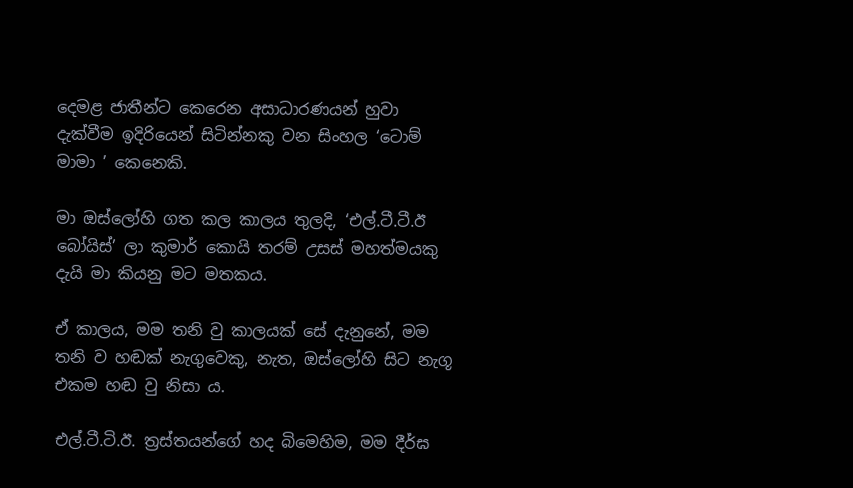දෙමළ ජාතීන්ට කෙරෙන අසාධාරණයන් හුවා දැක්වීම ඉදිරියෙන් සිටින්නකු වන සිංහල ‘ටොම් මාමා ’ කෙනෙකි.

මා ඔස්ලෝහි ගත කල කාලය තුලදි, ‘එල්.ටී.ටී.ඊ බෝයිස්’ ලා කුමාර් කොයි තරම් උසස් මහත්මයකු දැයි මා කියනු මට මතකය.

ඒ කාලය, මම තනි වු කාලයක් සේ දැනුනේ, මම තනි ව හඬක් නැගුවෙකු, නැත, ඔස්ලෝහි සිට නැගූ එකම හඬ වු නිසා ය.

එල්.ටී.ටි.ඊ. ත්‍රස්තයන්ගේ හද බිමෙහිම, මම දීර්ඝ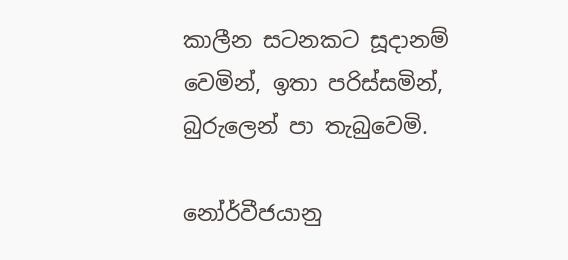කාලීන සටනකට සූදානම් වෙමින්, ඉතා පරිස්සමින්, බුරුලෙන් පා තැබුවෙමි.

නෝර්වීජයානු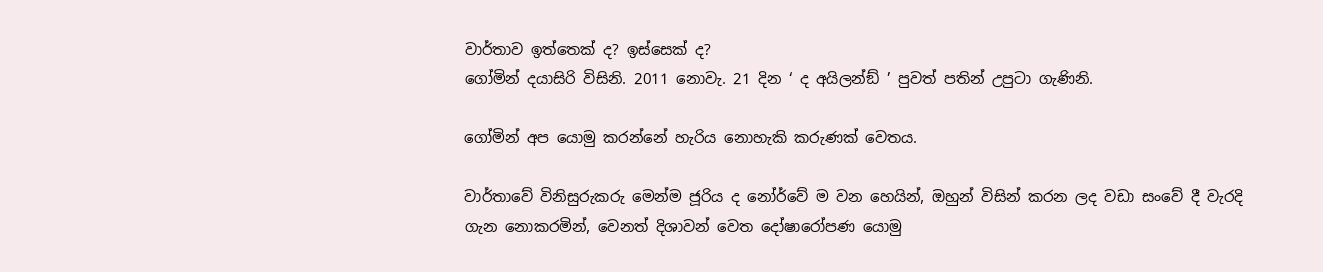වාර්තාව ඉත්තෙක් ද? ඉස්සෙක් ද?
ගෝමින් දයාසිරි විසිනි. 2011 නොවැ. 21 දින ‘ ද අයිලන්ඞ් ’ පුවත් පතින් උපුටා ගැණිනි.

ගෝමින් අප යොමු කරන්නේ හැරිය නොහැකි කරුණක් වෙතය.

වාර්තාවේ විනිසුරුකරු මෙන්ම ජූරිය ද නෝර්වේ ම වන හෙයින්, ඔහුන් විසින් කරන ලද වඩා සංවේ දී වැරදි ගැන නොකරමින්, වෙනත් දිශාවන් වෙත දෝෂාරෝපණ යොමු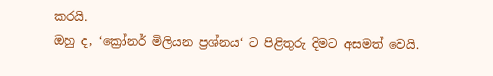කරයි.
ඔහු ද, ‘ක්‍රෝනර් මිලියන ප්‍රශ්නය‘ ට පිළිතුරු දිමට අසමත් වෙයි.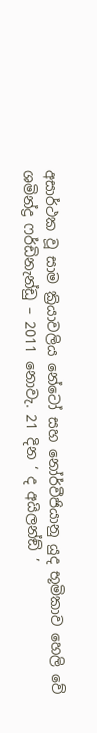අසාර්ථක වූ සාම ක්‍රියාවලිය නේටෝ සහ නෝර්වීජියානු යුද භූමිකාව හෙලි වේ
ශමින්ද්‍ර ෆර්ඩිනැන්ඩු – 2011 නොවැ. 21 දින ‘ ද අයිලන්ඞ් ’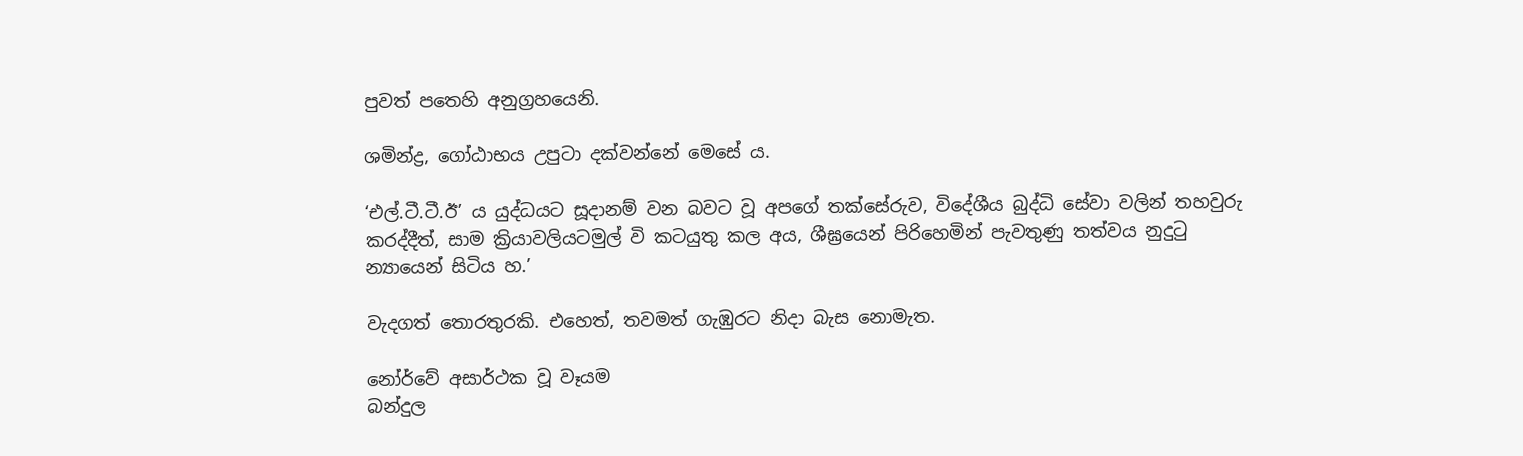පුවත් පතෙහි අනුග්‍රහයෙනි.

ශමින්ද්‍ර, ගෝඨාභය උපුටා දක්වන්නේ මෙසේ ය.

‘එල්.ටී.ටී.ඊ’ ය යුද්ධයට සූදානම් වන බවට වූ අපගේ තක්සේරුව, විදේශීය බුද්ධි සේවා වලින් තහවුරු කරද්දීත්, සාම ක්‍රියාවලියටමුල් වි කටයුතු කල අය, ශීඝ්‍රයෙන් පිරිහෙමින් පැවතුණු තත්වය නුදුටු න්‍යායෙන් සිටිය හ.’

වැදගත් තොරතුරකි. එහෙත්, තවමත් ගැඹුරට නිදා බැස නොමැත.

නෝර්වේ අසාර්ථක වූ වෑයම
බන්දුල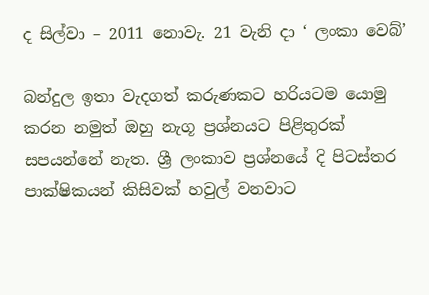ද සිල්වා – 2011 නොවැ. 21 වැනි දා ‘ ලංකා වෙබ්’

බන්දුල ඉතා වැදගත් කරුණකට හරියටම යොමු කරන නමුත් ඔහු නැගූ ප්‍රශ්නයට පිළිතුරක් සපයන්නේ නැත. ශ්‍රී ලංකාව ප්‍රශ්නයේ දි පිටස්තර පාක්ෂිකයන් කිසිවක් හවුල් වනවාට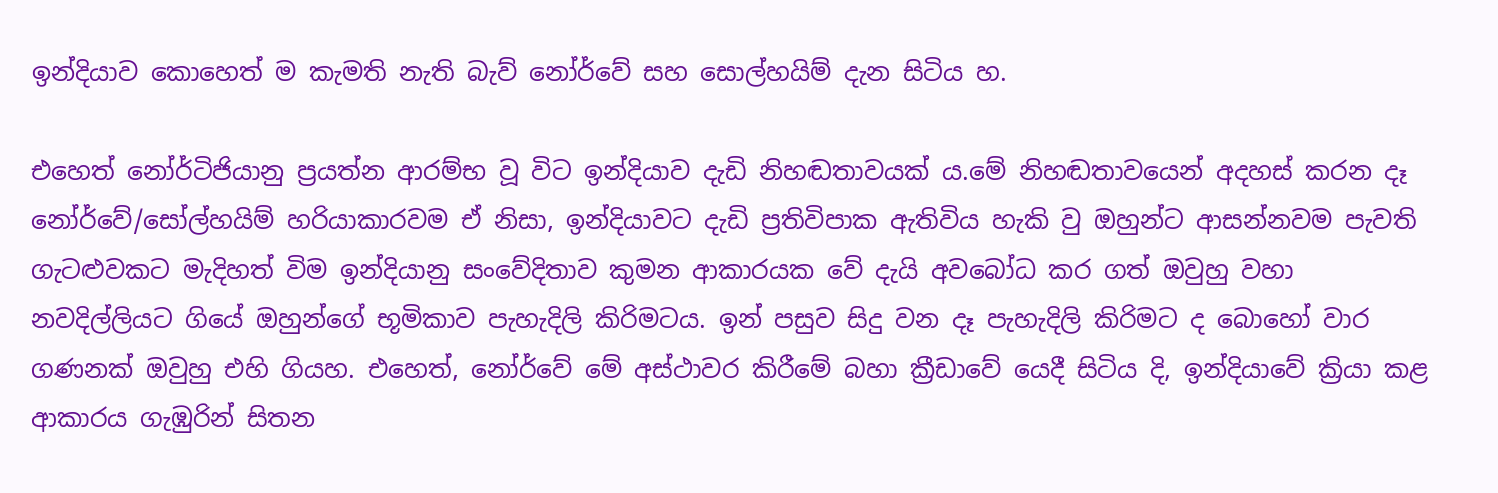ඉන්දියාව කොහෙත් ම කැමති නැති බැව් නෝර්වේ සහ සොල්හයිම් දැන සිටිය හ.

එහෙත් නෝර්ටිජියානු ප්‍රයත්න ආරම්භ වූ විට ඉන්දියාව දැඩි නිහඬතාවයක් ය.මේ නිහඬතාවයෙන් අදහස් කරන දෑ නෝර්වේ/සෝල්හයිම් හරියාකාරවම ඒ නිසා, ඉන්දියාවට දැඩි ප්‍රතිවිපාක ඇතිවිය හැකි වු ඔහුන්ට ආසන්නවම පැවති ගැටළුවකට මැදිහත් විම ඉන්දියානු සංවේදිතාව කුමන ආකාරයක වේ දැයි අවබෝධ කර ගත් ඔවුහු වහා නවදිල්ලියට ගියේ ඔහුන්ගේ භූමිකාව පැහැදිලි කිරිමටය. ඉන් පසුව සිදු වන දෑ පැහැදිලි කිරිමට ද බොහෝ වාර ගණනක් ඔවුහු එහි ගියහ. එහෙත්, නෝර්වේ මේ අස්ථාවර කිරීමේ බහා ක්‍රීඩාවේ යෙදී සිටිය දි, ඉන්දියාවේ ක්‍රියා කළ ආකාරය ගැඹුරින් සිතන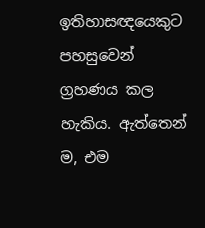ඉතිහාසඥයෙකුට පහසුවෙන් ග්‍රහණය කල හැකිය. ඇත්තෙන් ම, එම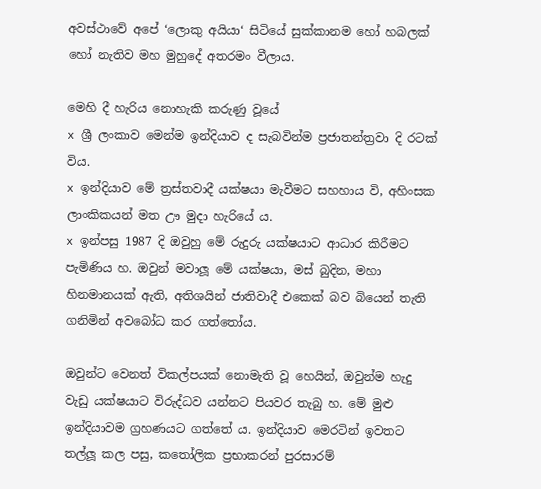අවස්ථාවේ අපේ ‘ලොකු අයියා‘ සිටියේ සුක්කානම හෝ හබලක් හෝ නැතිව මහ මුහුදේ අතරමං වීලාය.

මෙහි දී හැරිය නොහැකි කරුණු වූයේ
x ශ්‍රී ලංකාව මෙන්ම ඉන්දියාව ද සැබවින්ම ප්‍රජාතන්ත්‍රවා දි රටක් විය.
x ඉන්දියාව මේ ත්‍රස්තවාදී යක්ෂයා මැවීමට සහහාය වි, අහිංසක ලාංකිකයන් මත ඌ මුදා හැරියේ ය.
x ඉන්පසු 1987 දි ඔවුහු මේ රුදුරු යක්ෂයාට ආධාර කිරීමට පැමිණිය හ. ඔවුන් මවාලූ මේ යක්ෂයා, මස් බුදින, මහා හිනමානයක් ඇති, අතිශයින් ජාතිවාදී එකෙක් බව බියෙන් තැති ගනිමින් අවබෝධ කර ගත්තෝය.

ඔවුන්ට වෙනත් විකල්පයක් නොමැති වූ හෙයින්, ඔවුන්ම හැදු වැඩු යක්ෂයාට විරුද්ධව යන්නට පියවර තැබු හ. මේ මුළු ඉන්දියාවම ග්‍රහණයට ගත්තේ ය. ඉන්දියාව මෙරටින් ඉවතට තල්ලූ කල පසු, කතෝලික ප්‍රභාකරන් පුරසාරම්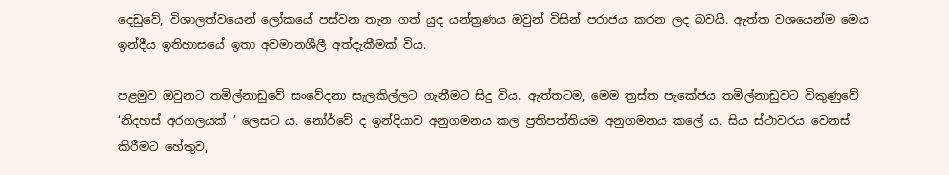දෙඩුවේ, විශාලත්වයෙන් ලෝකයේ පස්වන තැන ගත් යුද යන්ත්‍රණය ඔවුන් විසින් පරාජය කරන ලද බවයි. ඇත්ත වශයෙන්ම මෙය ඉන්දීය ඉතිහාසයේ ඉතා අවමානශීලී අත්දැකීමක් විය.

පළමුව ඔවුනට තමිල්නාඩුවේ සංවේදනා සැලකිල්ලට ගැනීමට සිදු විය. ඇත්තටම, මෙම ත්‍රස්ත පැකේජය තමිල්නාඩුවට විකුණුවේ ‘නිදහස් අරගලයක් ’ ලෙසට ය. නෝර්වේ ද ඉන්දියාව අනුගමනය කල ප්‍රතිපත්තියම අනුගමනය කලේ ය. සිය ස්ථාවරය වෙනස් කිරීමට හේතුව,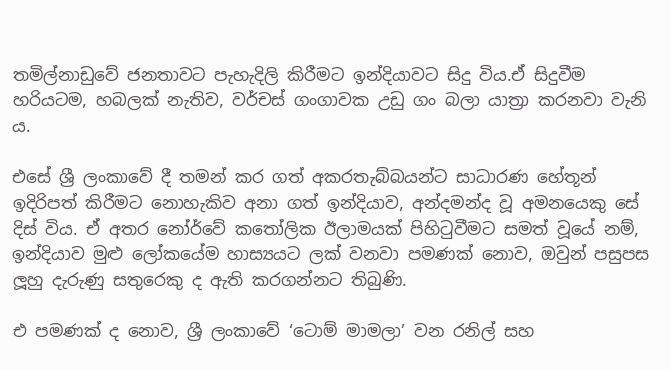තමිල්නාඩුවේ ජනතාවට පැහැදිලි කිරීමට ඉන්දියාවට සිදු විය.ඒ සිදුවීම හරියටම, හබලක් නැතිව, වර්චස් ගංගාවක උඩු ගං බලා යාත්‍රා කරනවා වැනි ය.

එසේ ශ්‍රී ලංකාවේ දී තමන් කර ගත් අකරතැබ්බයන්ට සාධාරණ හේතූන් ඉදිරිපත් කිරීමට නොහැකිව අනා ගත් ඉන්දියාව, අන්දමන්ද වූ අමනයෙකු සේ දිස් විය. ඒ අතර නෝර්වේ කතෝලික ඊලාමයක් පිහිටුවීමට සමත් වූයේ නම්, ඉන්දියාව මුළු ලෝකයේම හාස්‍යයට ලක් වනවා පමණක් නොව, ඔවුන් පසුපස ලූහු දැරුණු සතුරෙකු ද ඇති කරගන්නට තිබුණි.

එ පමණක් ද නොව, ශ්‍රී ලංකාවේ ‘ටොම් මාමලා’ වන රනිල් සහ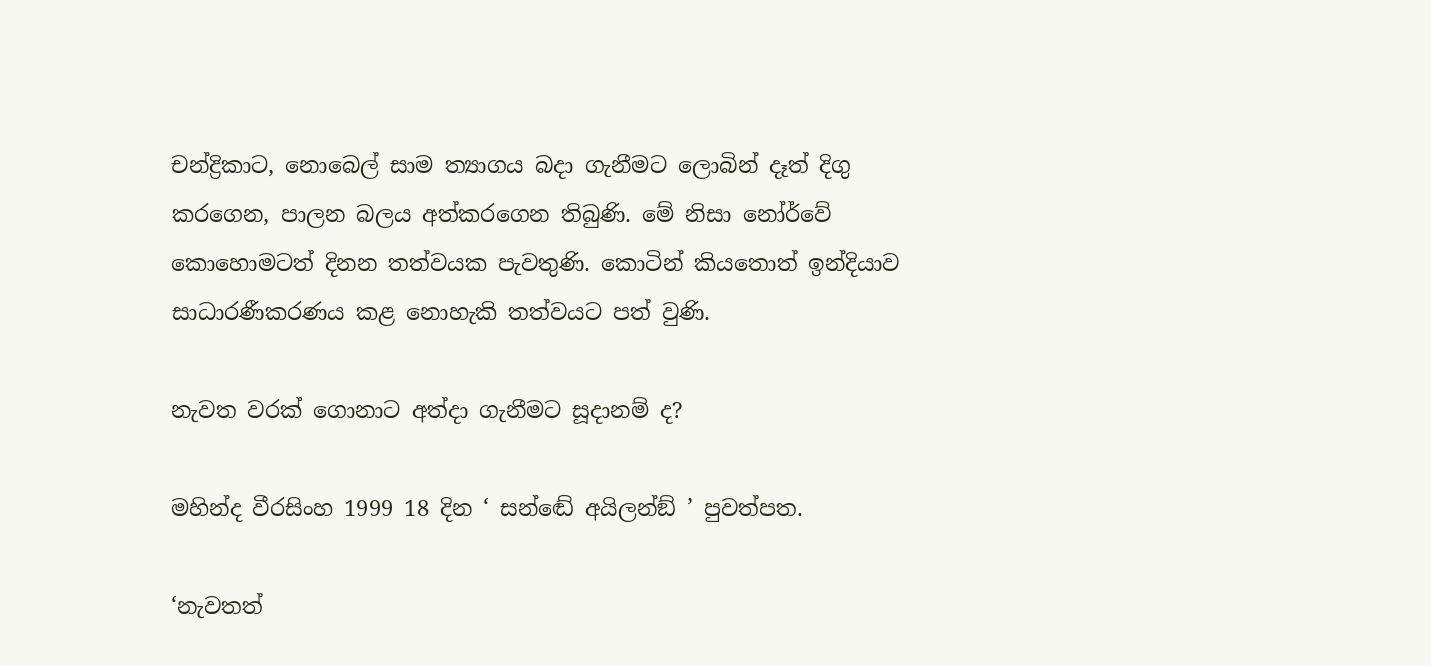චන්ද්‍රිකාට, නොබෙල් සාම ත්‍යාගය බදා ගැනීමට ලොබින් දෑත් දිගු කරගෙන, පාලන බලය අත්කරගෙන තිබුණි. මේ නිසා නෝර්වේ කොහොමටත් දිනන තත්වයක පැවතුණි. කොටින් කියතොත් ඉන්දියාව සාධාරණීකරණය කළ නොහැකි තත්වයට පත් වුණි.

නැවත වරක් ගොනාට අත්දා ගැනීමට සූදානම් ද?

මහින්ද වීරසිංහ 1999 18 දින ‘ සන්ඬේ අයිලන්ඞ් ’ පුවත්පත.

‘නැවතත්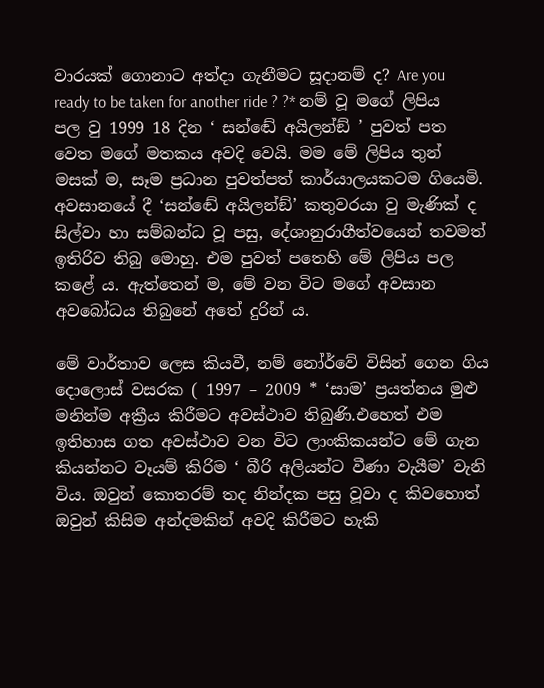වාරයක් ගොනාට අත්දා ගැනීමට සූදානම් ද? Are you ready to be taken for another ride ? ?* නම් වූ මගේ ලිපිය පල වු 1999 18 දින ‘ සන්ඬේ අයිලන්ඞ් ’ පුවත් පත වෙත මගේ මතකය අවදි වෙයි. මම මේ ලිපිය තුන් මසක් ම, සෑම ප්‍රධාන පුවත්පත් කාර්යාලයකටම ගියෙමි. අවසානයේ දී ‘සන්ඬේ අයිලන්ඞ්’ කතුවරයා වු මැණික් ද සිල්වා හා සම්බන්ධ වූ පසු, දේශානුරාගීත්වයෙන් තවමත් ඉතිරිව තිබු මොහු. එම පුවත් පතෙහි මේ ලිපිය පල කළේ ය. ඇත්තෙන් ම, මේ වන විට මගේ අවසාන අවබෝධය තිබුනේ අතේ දුරින් ය.

මේ වාර්තාව ලෙස කියවී, නම් නෝර්වේ විසින් ගෙන ගිය දොලොස් වසරක ( 1997 – 2009 * ‘සාම’ ප්‍රයත්නය මුළු මනින්ම අක්‍රීය කිරීමට අවස්ථාව තිබුණි.එහෙත් එම ඉතිහාස ගත අවස්ථාව වන විට ලාංකිකයන්ට මේ ගැන කියන්නට වෑයම් කිරිම ‘ බීරි අලියන්ට වීණා වැයීම’ වැනි විය. ඔවුන් කොතරම් තද නින්දක පසු වූවා ද කිවහොත් ඔවුන් කිසිම අන්දමකින් අවදි කිරීමට හැකි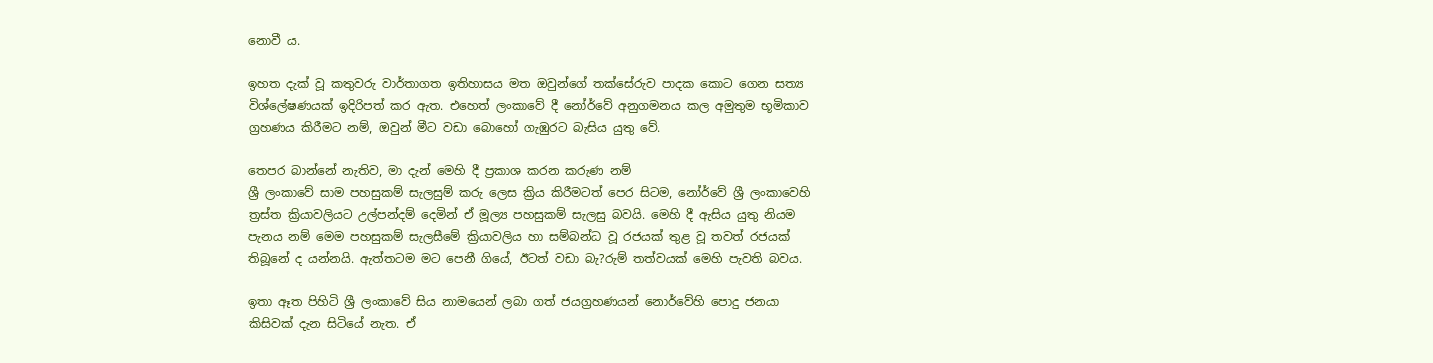නොවී ය.

ඉහත දැක් වූ කතුවරු වාර්තාගත ඉතිහාසය මත ඔවුන්ගේ තක්සේරුව පාදක කොට ගෙන සත්‍ය විශ්ලේෂණයක් ඉදිරිපත් කර ඇත. එහෙත් ලංකාවේ දී නෝර්වේ අනුගමනය කල අමුතුම භූමිකාව ග්‍රහණය කිරීමට නම්, ඔවුන් මීට වඩා බොහෝ ගැඹුරට බැසිය යුතු වේ.

තෙපර බාන්නේ නැතිව, මා දැන් මෙහි දී ප්‍රකාශ කරන කරුණ නම්
ශ්‍රී ලංකාවේ සාම පහසුකම් සැලසුම් කරු ලෙස ක්‍රිය කිරීමටත් පෙර සිටම, නෝර්වේ ශ්‍රී ලංකාවෙහි ත්‍රස්ත ක්‍රියාවලියට උල්පන්දම් දෙමින් ඒ මූල්‍ය පහසුකම් සැලසු බවයි. මෙහි දී ඇසිය යුතු නියම පැනය නම් මෙම පහසුකම් සැලසීමේ ක්‍රියාවලිය හා සම්බන්ධ වූ රජයක් තුළ වූ තවත් රජයක් තිබූනේ ද යන්නයි. ඇත්තටම මට පෙනී ගියේ, ඊටත් වඩා බැ?රුම් තත්වයක් මෙහි පැවති බවය.

ඉතා ඈත පිහිටි ශ්‍රී ලංකාවේ සිය නාමයෙන් ලබා ගත් ජයග්‍රහණයන් නොර්වේහි පොදු ජනයා කිසිවක් දැන සිටියේ නැත. ඒ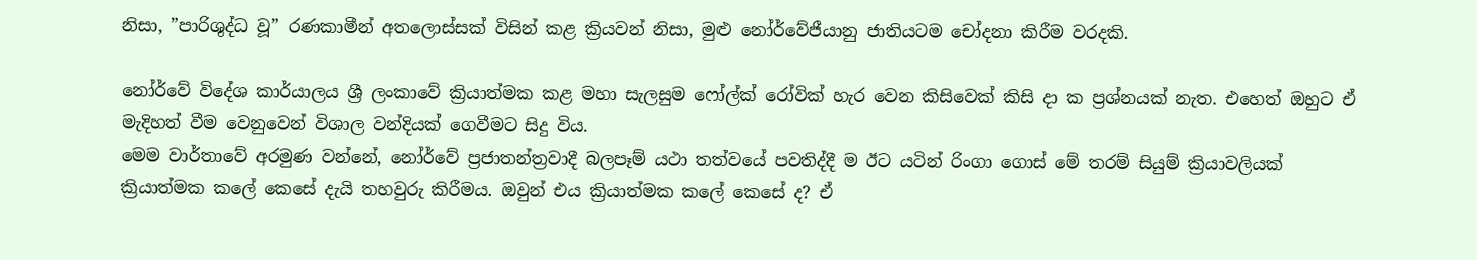නිසා, ”පාරිශුද්ධ වූ” රණකාමීන් අතලොස්සක් විසින් කළ ක්‍රියවන් නිසා, මුළු නෝර්වේජීයානු ජාතියටම චෝදනා කිරීම වරදකි.

නෝර්වේ විදේශ කාර්යාලය ශ්‍රී ලංකාවේ ක්‍රියාත්මක කළ මහා සැලසුම ෆෝල්ක් රෝවික් හැර වෙන කිසිවෙක් කිසි දා ක ප්‍රශ්නයක් නැත. එහෙත් ඔහුට ඒ මැදිහත් වීම වෙනුවෙන් විශාල වන්දියක් ගෙවීමට සිදු විය.
මෙම වාර්තාවේ අරමුණ වන්නේ, නෝර්වේ ප්‍රජාතන්ත්‍රවාදී බලපෑම් යථා තත්වයේ පවතිද්දී ම ඊට යටින් රිංගා ගොස් මේ තරම් සියුම් ක්‍රියාවලියක් ක්‍රියාත්මක කලේ කෙසේ දැයි තහවුරු කිරීමය. ඔවුන් එය ක්‍රියාත්මක කලේ කෙසේ ද? ඒ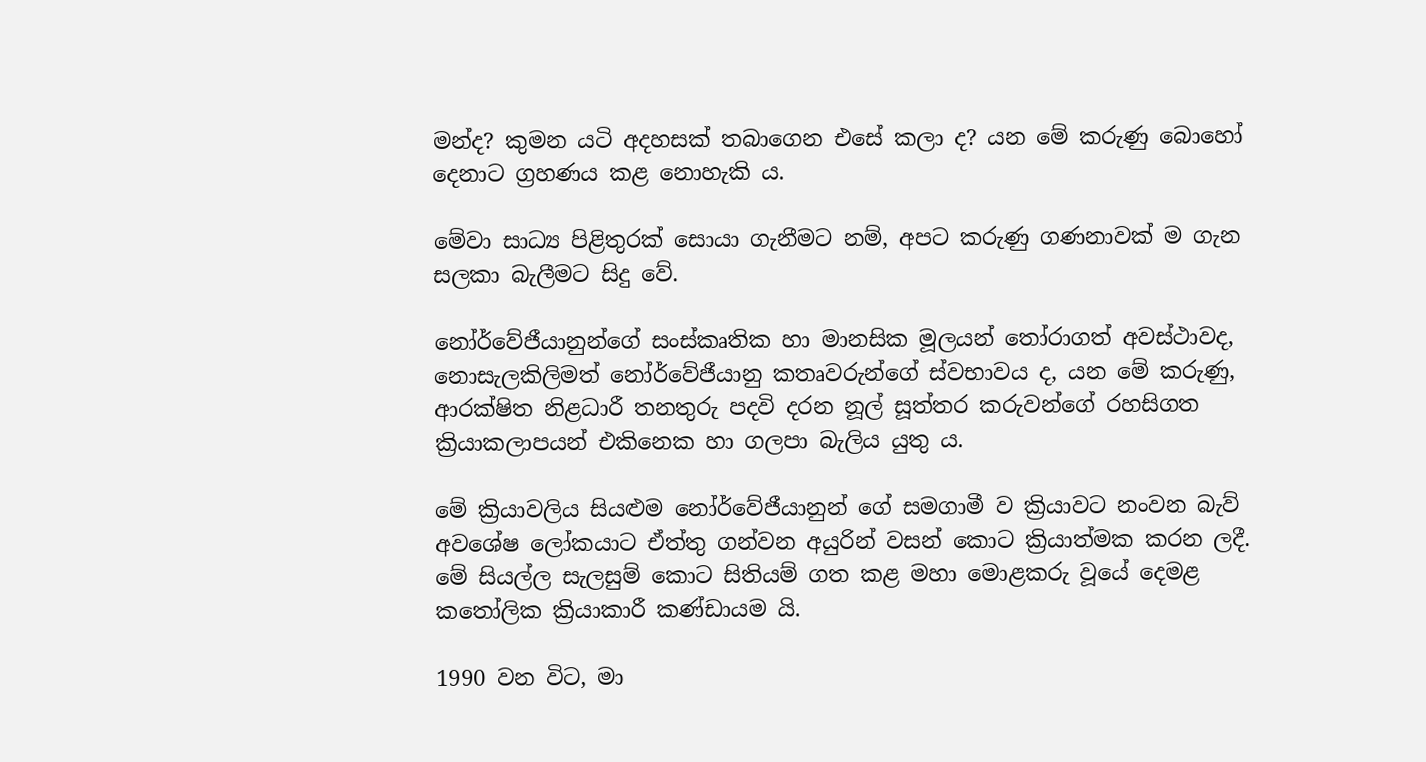මන්ද? කුමන යටි අදහසක් තබාගෙන එසේ කලා ද? යන මේ කරුණු බොහෝ දෙනාට ග්‍රහණය කළ නොහැකි ය.

මේවා සාධ්‍ය පිළිතුරක් සොයා ගැනීමට නම්, අපට කරුණු ගණනාවක් ම ගැන සලකා බැලීමට සිදු වේ.

නෝර්වේජීයානුන්ගේ සංස්කෘතික හා මානසික මූලයන් තෝරාගත් අවස්ථාවද, නොසැලකිලිමත් නෝර්වේජීයානු කතෘවරුන්ගේ ස්වභාවය ද, යන මේ කරුණු, ආරක්ෂිත නිළධාරී තනතුරු පදවි දරන නූල් සූත්තර කරුවන්ගේ රහසිගත ක්‍රියාකලාපයන් එකිනෙක හා ගලපා බැලිය යුතු ය.

මේ ක්‍රියාවලිය සියළුම නෝර්වේජීයානුන් ගේ සමගාමී ව ක්‍රියාවට නංවන බැව් අවශේෂ ලෝකයාට ඒත්තු ගන්වන අයුරින් වසන් කොට ක්‍රියාත්මක කරන ලදී. මේ සියල්ල සැලසුම් කොට සිතියම් ගත කළ මහා මොළකරු වූයේ දෙමළ කතෝලික ක්‍රියාකාරී කණ්ඩායම යි.

1990 වන විට, මා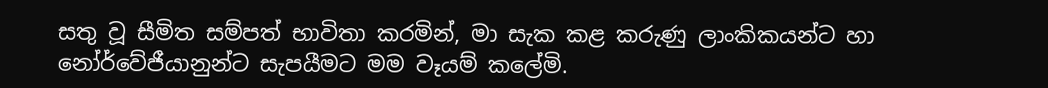සතු වූ සීමිත සම්පත් භාවිතා කරමින්, මා සැක කළ කරුණු ලාංකිකයන්ට හා නෝර්වේජීයානුන්ට සැපයීමට මම වෑයම් කලේමි.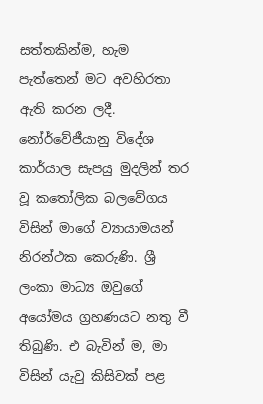සත්තකින්ම, හැම පැත්තෙන් මට අවහිරතා ඇති කරන ලදී. නෝර්වේජීයානු විදේශ කාර්යාල සැපයු මුදලින් තර වූ කතෝලික බලවේගය විසින් මාගේ ව්‍යායාමයන් නිරන්ථක කෙරුණි. ශ්‍රී ලංකා මාධ්‍ය ඔවුගේ අයෝමය ග්‍රහණයට නතු වී තිබුණි. එ බැවින් ම, මා විසින් යැවු කිසිවක් පළ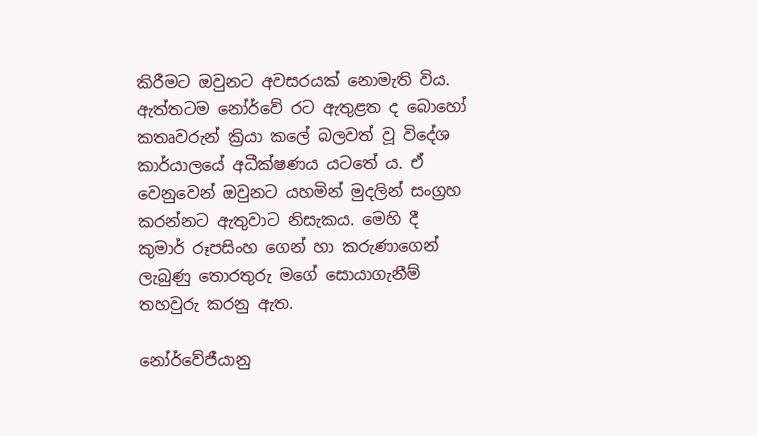කිරීමට ඔවුනට අවසරයක් නොමැති විය. ඇත්තටම නෝර්වේ රට ඇතුළත ද බොහෝ කතෘවරුන් ක්‍රියා කලේ බලවත් වූ විදේශ කාර්යාලයේ අධීක්ෂණය යටතේ ය. ඒ වෙනුවෙන් ඔවුනට යහමින් මුදලින් සංග්‍රහ කරන්නට ඇතුවාට නිසැකය. මෙහි දී කුමාර් රූපසිංහ ගෙන් හා කරුණාගෙන් ලැබුණු තොරතුරු මගේ සොයාගැනීම් තහවුරු කරනු ඇත.

නෝර්වේජීයානු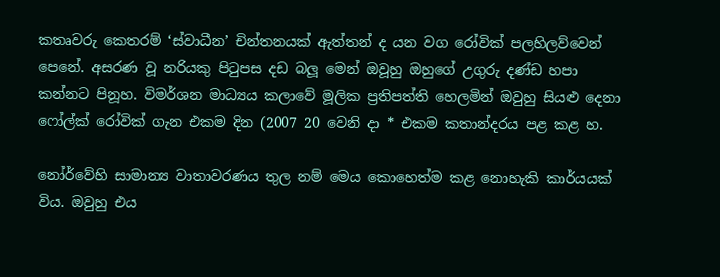කතෘවරු කෙතරම් ‘ස්වාධීන’ චින්තනයක් ඇත්තන් ද යන වග රෝවික් පලහිලව්වෙන් පෙනේ. අසරණ වූ නරියකු පිටුපස දඩ බලූ මෙන් ඔවූහු ඔහුගේ උගුරු දණ්ඩ හපා කන්නට පිනූහ. විමර්ශන මාධ්‍යය කලාවේ මූලික ප්‍රතිපත්ති හෙලමින් ඔවුහු සියළු දෙනා ෆෝල්ක් රෝවික් ගැන එකම දින (2007 20 වෙනි දා * එකම කතාන්දරය පළ කළ හ.

නෝර්වේහි සාමාන්‍ය වාතාවරණය තුල නම් මෙය කොහෙත්ම කළ නොහැකි කාර්යයක් විය. ඔවුහු එය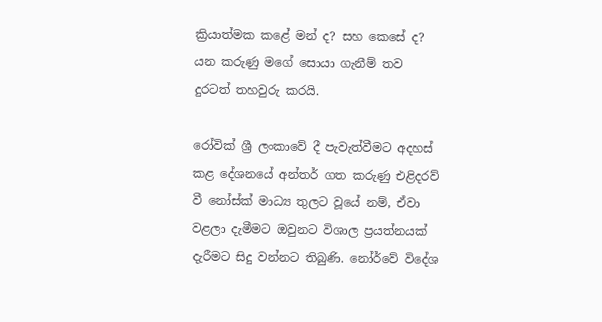ක්‍රියාත්මක කළේ මන් ද? සහ කෙසේ ද? යන කරුණු මගේ සොයා ගැනීම් තව දුරටත් තහවුරු කරයි.

රෝවික් ශ්‍රී ලංකාවේ දී පැවැත්වීමට අදහස් කළ දේශනයේ අන්තර් ගත කරුණු එළිදරව් වී නෝස්ක් මාධ්‍ය තුලට වූයේ නම්, ඒවා වළලා දැමීමට ඔවුනට විශාල ප්‍රයත්නයක් දැරීමට සිදු වන්නට තිබුණි. නෝර්වේ විදේශ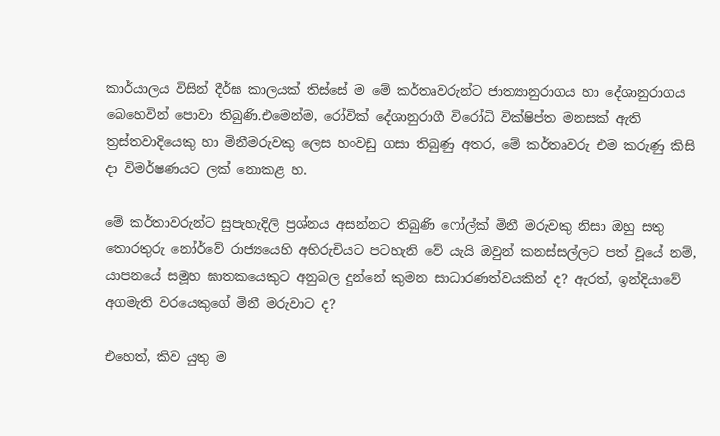කාර්යාලය විසින් දීර්ඝ කාලයක් තිස්සේ ම මේ කර්තෘවරුන්ට ජාත්‍යානුරාගය හා දේශානුරාගය බෙහෙවින් පොවා තිබුණි.එමෙන්ම, රෝවික් දේශානුරාගී විරෝධි වික්ෂිප්ත මනසක් ඇති ත්‍රස්තවාදියෙකු හා මිනීමරුවකු ලෙස හංවඩු ගසා තිබුණු අතර, මේ කර්තෘවරු එම කරුණු කිසි දා විමර්ෂණයට ලක් නොකළ හ.

මේ කර්තාවරුන්ට සුපැහැදිලි ප්‍රශ්නය අසන්නට තිබුණි ෆෝල්ක් මිනී මරුවකු නිසා ඔහු සතු තොරතුරු නෝර්වේ රාජ්‍යයෙහි අභිරුචියට පටහැනි වේ යැයි ඔවුන් කනස්සල්ලට පත් වූයේ නම්, යාපනයේ සමූහ ඝාතකයෙකුට අනුබල දුන්නේ කුමන සාධාරණත්වයකින් ද? ඇරත්, ඉන්දියාවේ අගමැති වරයෙකුගේ මිනී මරුවාට ද?

එහෙත්, කිව යුතු ම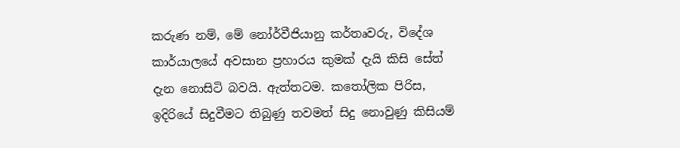කරුණ නම්, මේ නෝර්වීජියානු කර්තෘවරු, විදේශ කාර්යාලයේ අවසාන ප්‍රහාරය කුමක් දැයි කිසි සේත් දැන නොසිටි බවයි. ඇත්තටම. කතෝලික පිරිස, ඉදිරියේ සිදුවීමට තිබුණු තවමත් සිදු නොවුණු කිසියම්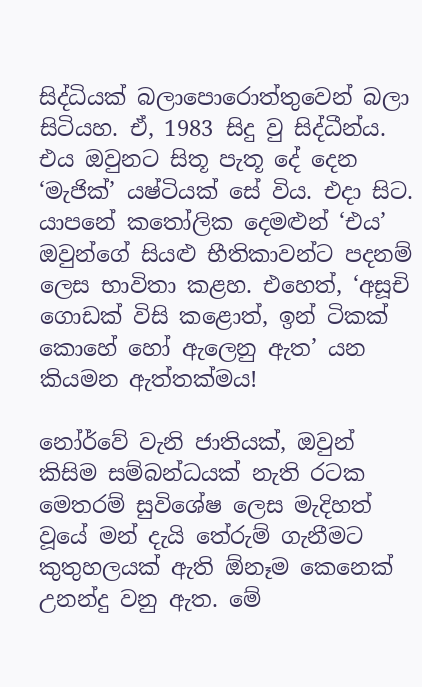සිද්ධියක් බලාපොරොත්තුවෙන් බලා සිටියහ. ඒ, 1983 සිදු වු සිද්ධීන්ය. එය ඔවුනට සිතූ පැතූ දේ දෙන ‘මැජික්’ යෂ්ටියක් සේ විය. එදා සිට. යාපනේ කතෝලික දෙමළුන් ‘එය’ ඔවුන්ගේ සියළු භීතිකාවන්ට පදනම් ලෙස භාවිතා කළහ. එහෙත්, ‘අසූචි ගොඩක් විසි කළොත්, ඉන් ටිකක් කොහේ හෝ ඇලෙනු ඇත’ යන කියමන ඇත්තක්මය!

නෝර්වේ වැනි ජාතියක්, ඔවුන් කිසිම සම්බන්ධයක් නැති රටක මෙතරම් සුවිශේෂ ලෙස මැදිහත් වූයේ මන් දැයි තේරුම් ගැනීමට කුතුහලයක් ඇති ඕනෑම කෙනෙක් උනන්දු වනු ඇත. මේ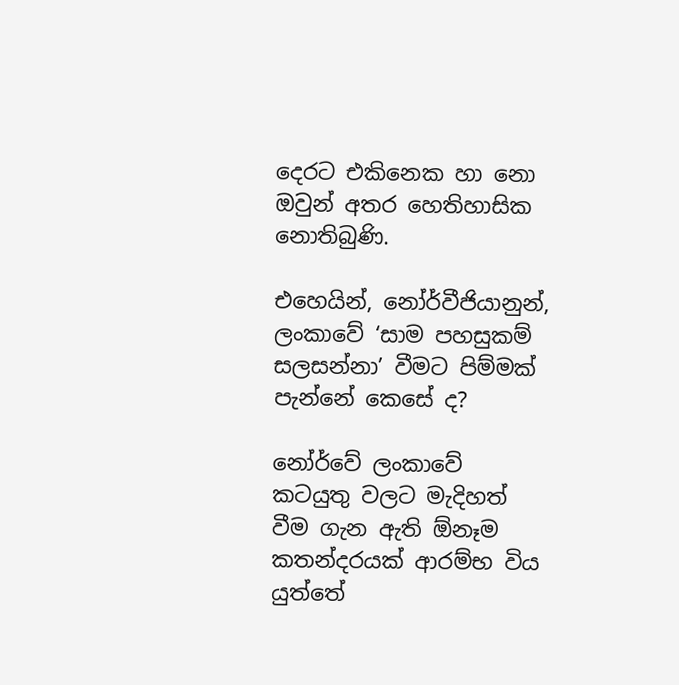දෙරට එකිනෙක හා නො ඔවුන් අතර හෙතිහාසික නොතිබුණි.

එහෙයින්, නෝර්වීජියානුන්, ලංකාවේ ‘සාම පහසුකම් සලසන්නා’ වීමට පිම්මක් පැන්නේ කෙසේ ද?

නෝර්වේ ලංකාවේ කටයුතු වලට මැදිහත් වීම ගැන ඇති ඕනෑම කතන්දරයක් ආරම්භ විය යුත්තේ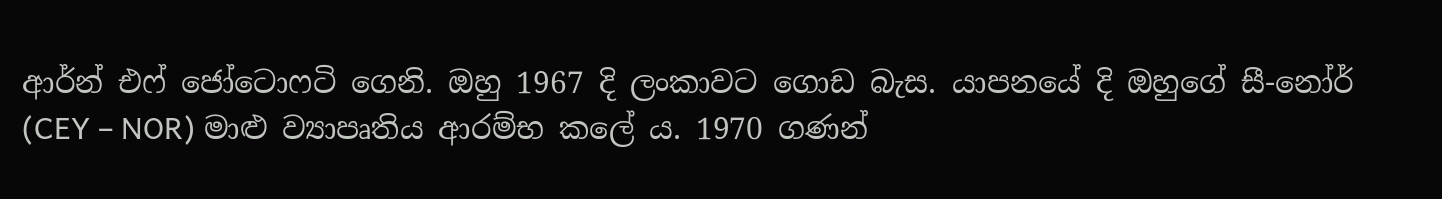ආර්න් එෆ් ජෝටොෆටි ගෙනි. ඔහු 1967 දි ලංකාවට ගොඩ බැස. යාපනයේ දි ඔහුගේ සී-නෝර් (CEY – NOR) මාළු ව්‍යාපෘතිය ආරම්භ කලේ ය. 1970 ගණන්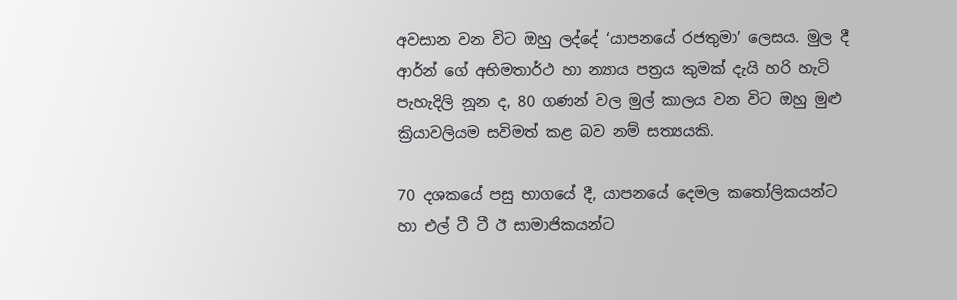අවසාන වන විට ඔහු ලද්දේ ‘යාපනයේ රජතුමා’ ලෙසය. මුල දී ආර්න් ගේ අභිමතාර්ථ හා න්‍යාය පත්‍රය කුමක් දැයි හරි හැටි පැහැදිලි නූන ද, 80 ගණන් වල මුල් කාලය වන විට ඔහු මුළු ක්‍රියාවලියම සවිමත් කළ බව නම් සත්‍යයකි.

70 දශකයේ පසු භාගයේ දී, යාපනයේ දෙමල කතෝලිකයන්ට හා එල් ටී ටී ඊ සාමාජිකයන්ට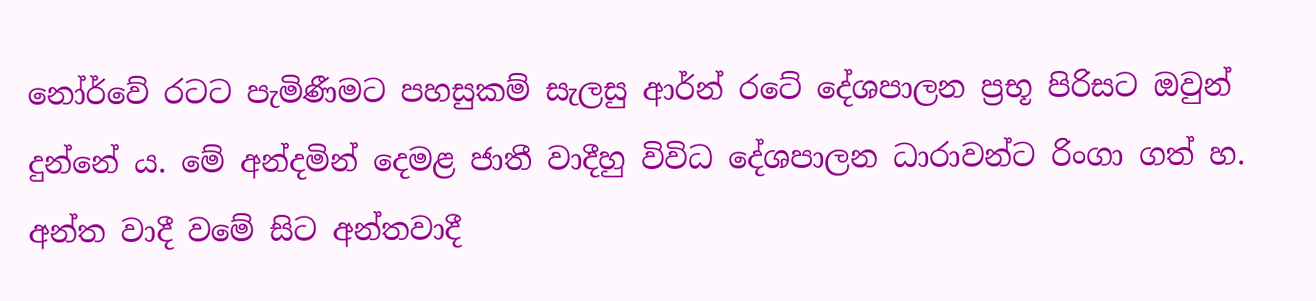නෝර්වේ රටට පැමිණීමට පහසුකම් සැලසු ආර්න් රටේ දේශපාලන ප්‍රභූ පිරිසට ඔවුන් දුන්නේ ය. මේ අන්දමින් දෙමළ ජාතී වාදීහු විවිධ දේශපාලන ධාරාවන්ට රිංගා ගත් හ. අන්ත වාදී වමේ සිට අන්තවාදී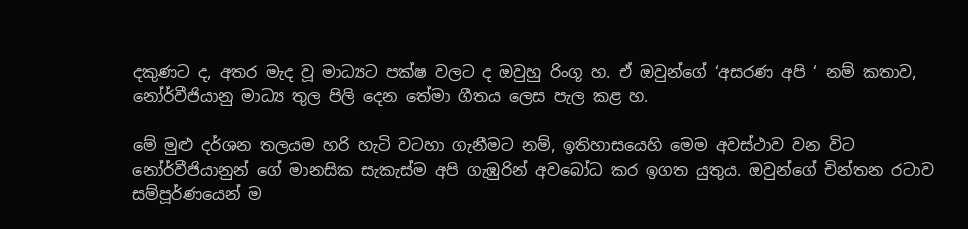දකුණට ද, අතර මැද වූ මාධ්‍යට පක්ෂ වලට ද ඔවුහු රිංගූ හ. ඒ ඔවුන්ගේ ‘අසරණ අපි ‘ නම් කතාව, නෝර්වීජියානු මාධ්‍ය තුල පිලි දෙන තේමා ගීතය ලෙස පැල කළ හ.

මේ මුළු දර්ශන තලයම හරි හැටි වටහා ගැනීමට නම්, ඉතිහාසයෙහි මෙම අවස්ථාව වන විට නෝර්වීජියානුන් ගේ මානසික සැකැස්ම අපි ගැඹුරින් අවබෝධ කර ඉගත යුතුය. ඔවුන්ගේ චින්තන රටාව සම්පූර්ණයෙන් ම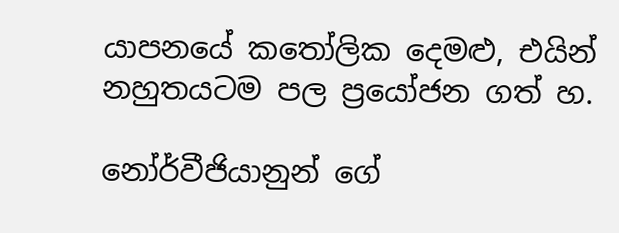යාපනයේ කතෝලික දෙමළු, එයින් නහුතයටම පල ප්‍රයෝජන ගත් හ.

නෝර්වීජියානුන් ගේ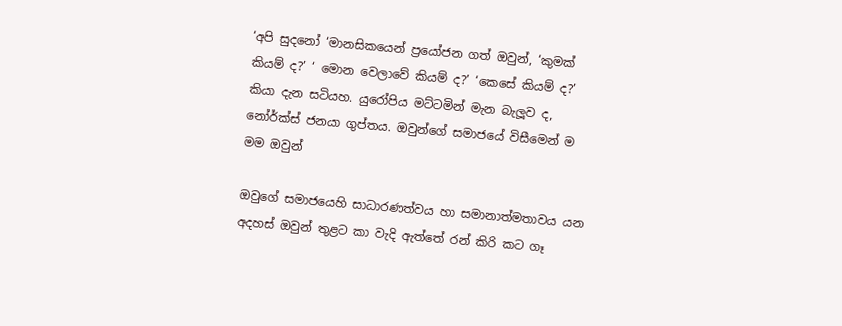‘අපි සුදනෝ ‘මානසිකයෙන් ප්‍රයෝජන ගත් ඔවුන්, ‘කුමක් කියම් ද?’ ‘ මොන වෙලාවේ කියම් ද?’ ‘කෙසේ කියම් ද?’ කියා දැන සටියහ. යුරෝපිය මට්ටමින් මැන බැලූව ද, නෝර්ක්ස් ජනයා ගුප්තය. ඔවුන්ගේ සමාජයේ විසීමෙන් ම මම ඔවුන්

ඔවුගේ සමාජයෙහි සාධාරණත්වය හා සමානාත්මතාවය යන අදහස් ඔවුන් තුළට කා වැදි ඇත්තේ රන් කිරි කට ගෑ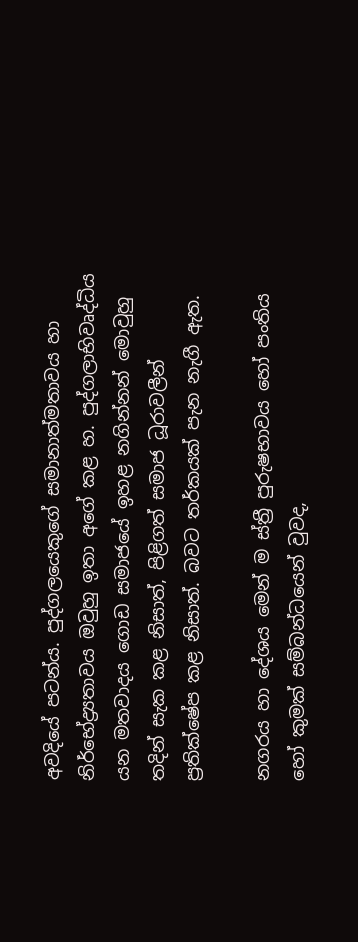අවදියේ පටන්ය. පුද්ගලයෙකුගේ සමානාත්මතාවය හා නිර්භේද්‍ර්‍යතාවය ඔවුහු ඉතා අගේ කළ හ. පුද්ගලාභිවෘද්ධිය යන මතවාදය ගොඩ සමාජයේ ඉහළ නගින්නන් මොවුහු තදින් සැක කළ නිසාත්, පිළිගත් සමාජ ධූරාවලීන් ප්‍රතික්ෂේප කළ නිසාත්. බවට තර්කයක් පැන නැගී ඇත.

නගරය හා දේශය මෙන් ම ස්ත්‍රී පුරුෂභාවය හෝ පංතිය හෝ කුමක් සම්බන්ධයෙන් වුවද,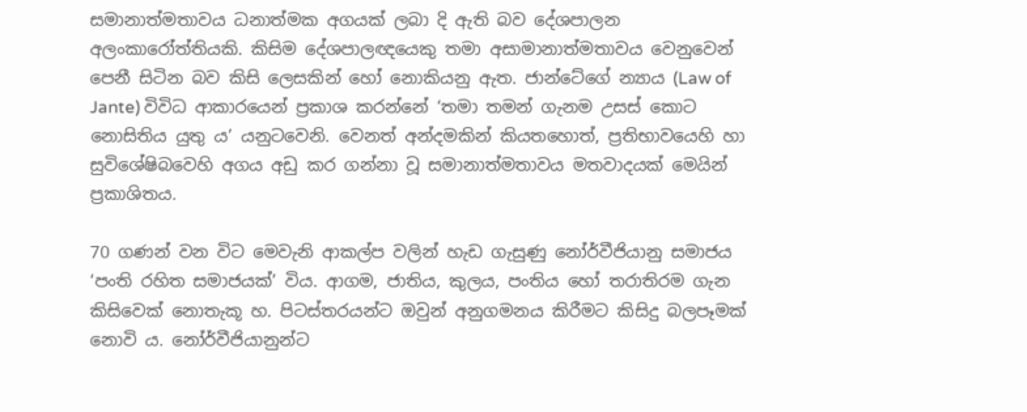සමානාත්මතාවය ධනාත්මක අගයක් ලබා දි ඇති බව දේශපාලන අලංකාරෝත්තියකි. කිසිම දේශපාලඥයෙකු තමා අසාමානාත්මතාවය වෙනුවෙන් පෙනී සිටින බව කිසි ලෙසකින් හෝ නොකියනු ඇත. ජාන්ටේගේ න්‍යාය (Law of Jante) විවිධ ආකාරයෙන් ප්‍රකාශ කරන්නේ ‘තමා තමන් ගැනම උසස් කොට නොසිතිය යුතු ය’ යනුටවෙනි. වෙනත් අන්දමකින් කියතහොත්, ප්‍රතිභාවයෙහි හා සුවිශේෂිබවෙහි අගය අඩු කර ගන්නා වූ සමානාත්මතාවය මතවාදයක් මෙයින් ප්‍රකාශිතය.

70 ගණන් වන විට මෙවැනි ආකල්ප වලින් හැඩ ගැසුණු නෝර්වීජියානු සමාජය ‘පංති රහිත සමාජයක්’ විය. ආගම, ජාතිය, කුලය, පංතිය හෝ තරාතිරම ගැන කිසිවෙක් නොතැකූ හ. පිටස්තරයන්ට ඔවුන් අනුගමනය කිරීමට කිසිදු බලපෑමක් නොවි ය. නෝර්වීජියානුන්ට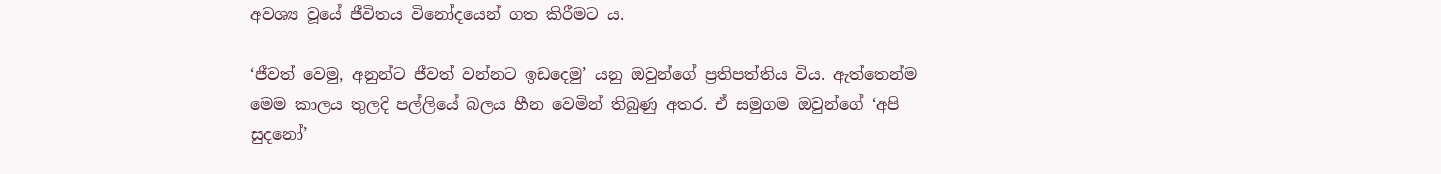අවශ්‍ය වූයේ ජීවිතය විනෝදයෙන් ගත කිරීමට ය.

‘ජීවත් වෙමු, අනුන්ට ජීවත් වන්නට ඉඩදෙමු’ යනු ඔවුන්ගේ ප්‍රතිපත්තිය විය. ඇත්තෙන්ම මෙම කාලය තුලදි පල්ලියේ බලය හීන වෙමින් තිබුණු අතර. ඒ සමුගම ඔවුන්ගේ ‘අපි සුදනෝ’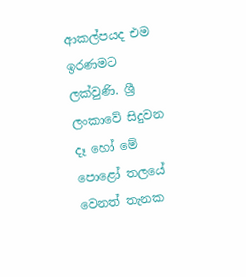ආකල්පයද එම ඉරණමට ලක්වුණි. ශ්‍රී ලංකාවේ සිදුවන දෑ හෝ මේ පොළෝ තලයේ වෙනත් තැනක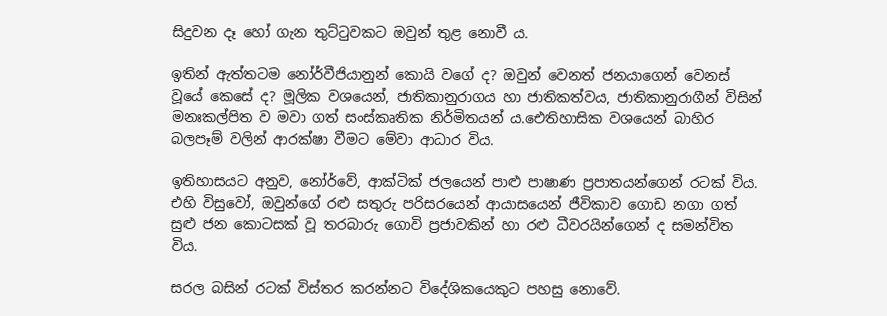සිදුවන දෑ හෝ ගැන තුට්ටුවකට ඔවුන් තුළ නොවී ය.

ඉතින් ඇත්තටම නෝර්වීජියානුන් කොයි වගේ ද? ඔවුන් වෙනත් ජනයාගෙන් වෙනස් වූයේ කෙසේ ද? මූලික වශයෙන්, ජාතිකානුරාගය හා ජාතිකත්වය, ජාතිකානුරාගීන් විසින් මනඃකල්පිත ව මවා ගත් සංස්කෘතික නිර්මිතයන් ය.ඓතිහාසික වශයෙන් බාහිර බලපෑම් වලින් ආරක්ෂා වීමට මේවා ආධාර විය.

ඉතිහාසයට අනුව, නෝර්වේ, ආක්ටික් ජලයෙන් පාළු පාෂාණ ප්‍රපාතයන්ගෙන් රටක් විය. එහි විසුවෝ, ඔවුන්ගේ රළු සතුරු පරිසරයෙන් ආයාසයෙන් ජීවිකාව ගොඩ නගා ගත් සුළු ජන කොටසක් වූ තරබාරු ගොවි ප්‍රජාවකින් හා රළු ධීවරයින්ගෙන් ද සමන්විත විය.

සරල බසින් රටක් විස්තර කරන්නට විදේශිකයෙකුට පහසු නොවේ.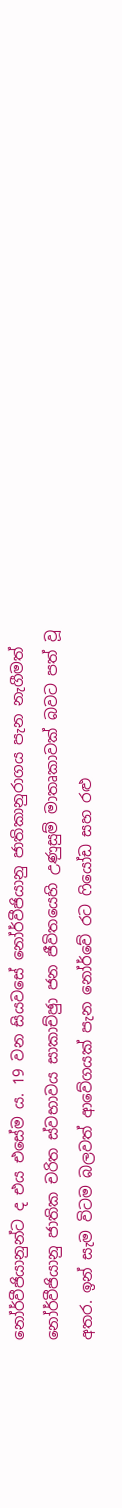නෝර්වීජියානුන්ට ද එය එසේම ය. 19 වන සියවසේ නෝර්වීජියානු ජාතිකානුරාගය පැන නැගීමත් නෝර්වීජියානු ජාතික චරිත ස්වභාවය සාකාච්ඡුා ජන ජීවිතයෙහි උණුසුම් මාතෘකාවක් බවට පත් වූ අතර. ඉන් සැම විටම බලවත් ආවේගයක් පැන නෝර්වේ රට ෆියෝඩ සහ රළු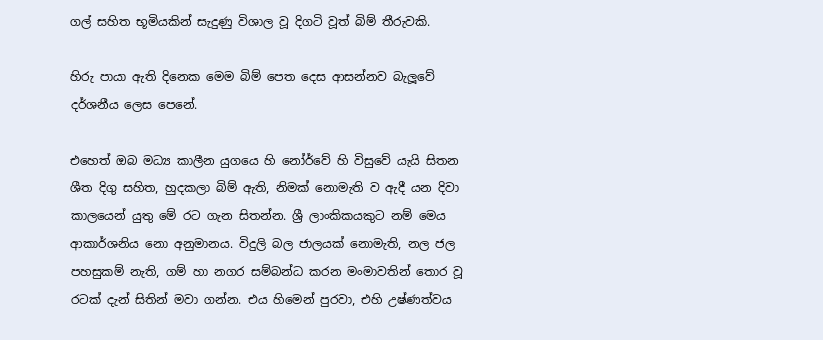ගල් සහිත භූමියකින් සැදුණු විශාල වූ දිගටි වූත් බිම් තීරුවකි.

හිරු පායා ඇති දිනෙක මෙම බිම් පෙත දෙස ආසන්නව බැලූවේ දර්ශනීය ලෙස පෙනේ.

එහෙත් ඔබ මධ්‍ය කාලීන යුගයෙ හි නෝර්වේ හි විසුවේ යැයි සිතන ශීත දිගු සහිත, හුදකලා බිම් ඇති, නිමක් නොමැති ව ඇදී යන දිවා කාලයෙන් යුතු මේ රට ගැන සිතන්න. ශ්‍රී ලාංකිකයකුට නම් මෙය ආකාර්ශනිය නො අනුමානය. විදුලි බල ජාලයක් නොමැති, නල ජල පහසුකම් නැති, ගම් හා නගර සම්බන්ධ කරන මංමාවතින් තොර වූ රටක් දැන් සිතින් මවා ගන්න. එය හිමෙන් පුරවා, එහි උෂ්ණත්වය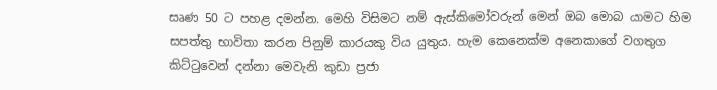සෘණ 50 ට පහළ දමන්න. මෙහි විසිමට නම් ඇස්කිමෝවරුන් මෙන් ඔබ මොබ යාමට හිම සපත්තු භාවිතා කරන පිනුම් කාරයකු විය යුතුය. හැම කෙනෙක්ම අනෙකාගේ වගතුග කිට්ටුවෙන් දන්නා මෙවැනි කුඩා ප්‍රජා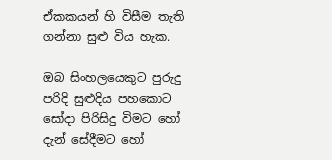ඒකකයන් හි විසීම තැති ගන්නා සුළු විය හැක.

ඔබ සිංහලයෙකුට පුරුදු පරිදි සුළුදිය පහකොට සෝදා පිරිසිදු විමට හෝ දැන් සේදීමට හෝ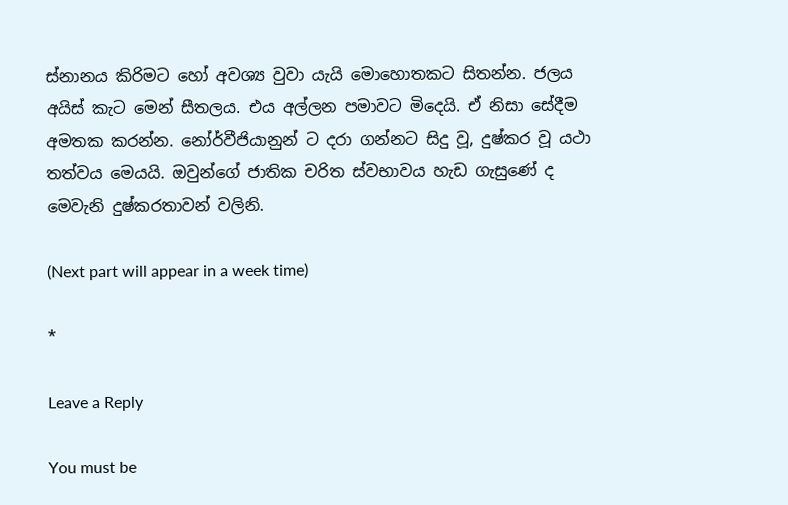ස්නානය කිරිමට හෝ අවශ්‍ය වුවා යැයි මොහොතකට සිතන්න. ජලය අයිස් කැට මෙන් සීතලය. එය අල්ලන පමාවට මිදෙයි. ඒ නිසා සේදීම අමතක කරන්න. නෝර්වීජියානුන් ට දරා ගන්නට සිදු වූ, දුෂ්කර වූ යථා තත්වය මෙයයි. ඔවුන්ගේ ජාතික චරිත ස්වභාවය හැඩ ගැසුණේ ද මෙවැනි දුෂ්කරතාවන් වලිනි.

(Next part will appear in a week time)

*

Leave a Reply

You must be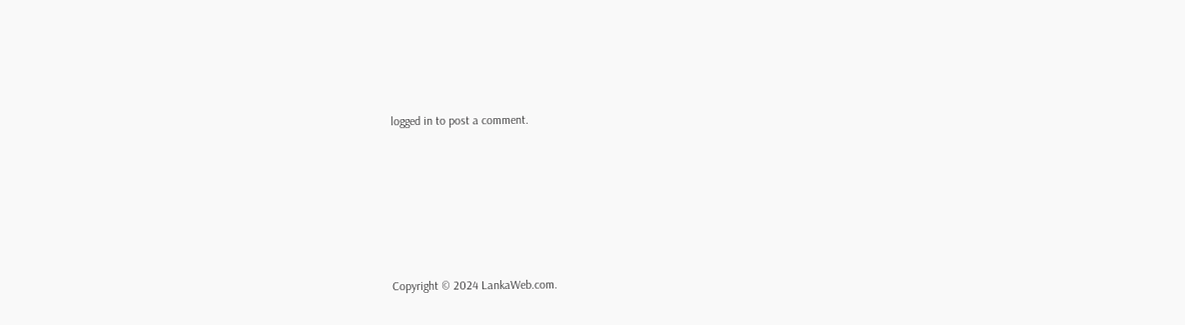logged in to post a comment.






Copyright © 2024 LankaWeb.com.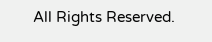All Rights Reserved.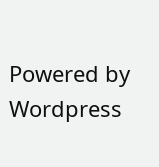Powered by Wordpress